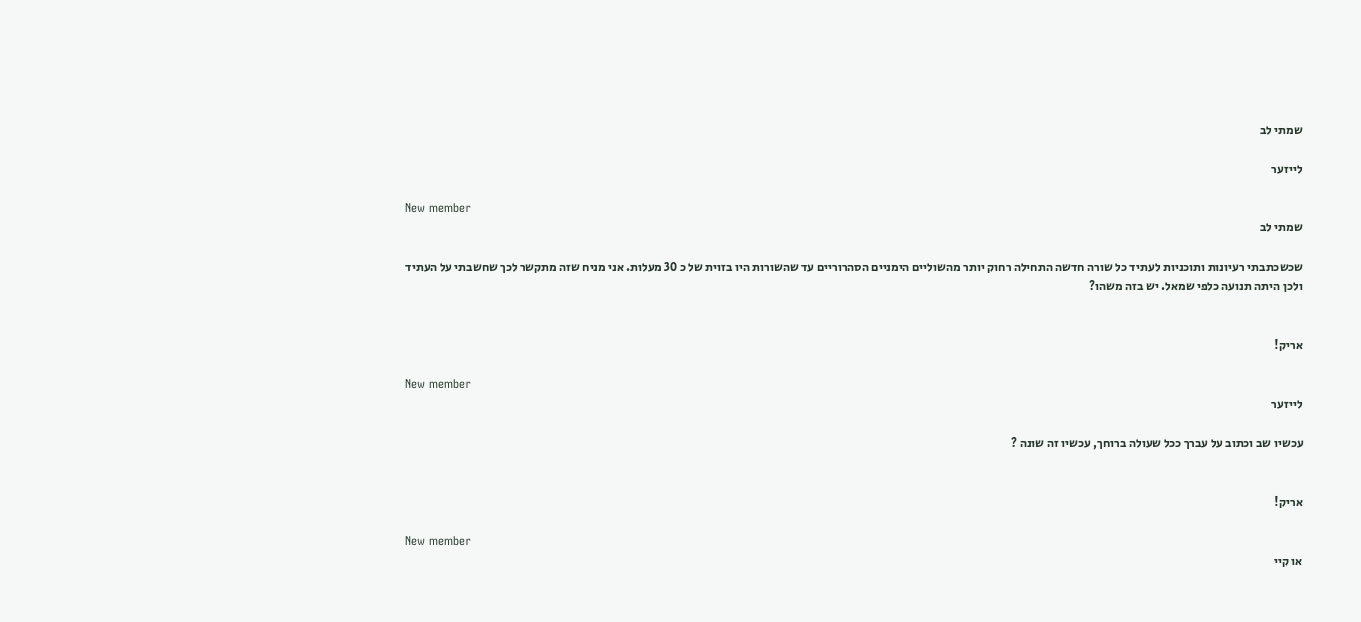שמתי לב

לייזער

New member
שמתי לב

שכשכתבתי רעיונות ותוכניות לעתיד כל שורה חדשה התחילה רחוק יותר מהשוליים הימניים הסהרוריים עד שהשורות היו בזוית של כ 30 מעלות. אני מניח שזה מתקשר לכך שחשבתי על העתיד ולכן היתה תנועה כלפי שמאל. יש בזה משהו?


אריק!

New member
לייזער

עכשיו שב וכתוב על עברך ככל שעולה ברוחך, עכשיו זה שונה ?


אריק!

New member
או קיי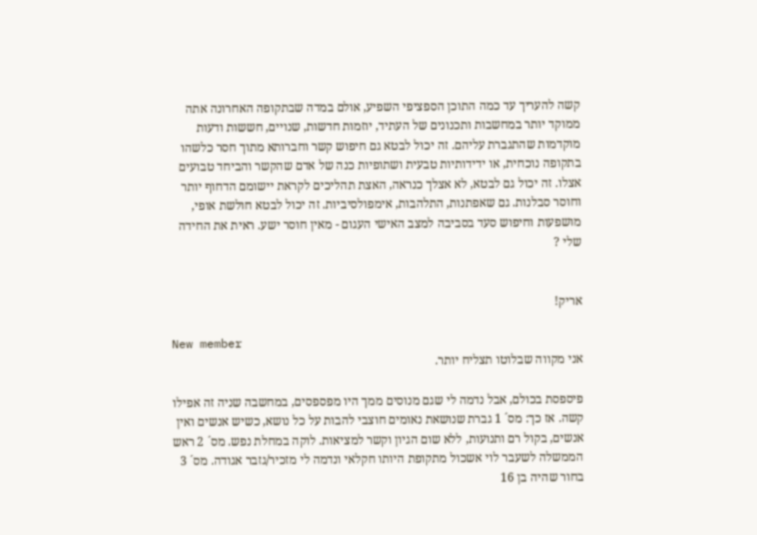קשה להעריך עד כמה התוכן הספציפי השפיע, אולם במדה שבתקופה האחרונה אתה ממוקד יותר במחשבות ותכנונים של העתיד, יוזמות חדשות, שנויים, חששות ודעות מוקדמות שהתגברת עליהם. זה יכול לבטא גם חיפוש קשר וחברותא מתוך חסר כלשהו בתקופה נוכחית, או ידידותיות טבעית ושתופיות כנה של אדם שהקשר והביחד טבועים אצלו. זה יכול גם לבטא, לא אצלך כנראה, האצת תהליכים לקראת יישומם הדחוף יותר וחוסר סבלנות. גם שאפתנות, התלהבות, אימפולסיביות. זה יכול לבטא חולשת אופי, מושפעות וחיפוש סעד בסביבה למצב האישי העגום - מאין חוסר ישע. ראית את החידה שלי ?


אריק!

New member
אני מקווה שבלוטו תצליח יותר.

פיספסת בכולם, אבל נדמה לי שגם מנוסים ממך היו מפספסים, במחשבה שניה זה אפילו קשה. אז כך: מס´ 1 גברת שנושאת נאומים חוצבי להבות על כל נושא, כשיש אנשים ואין אנשים, בקול רם ותנועות, ללא שום הגיון וקשר למציאות. לוקה במחלת נפש. מס´ 2 ראש הממשלה לשעבר לוי אשכול מתקופת היותו חקלאי ונדמה לי מזכיר/גזבר אגודה. מס´ 3 בחור שהיה בן 16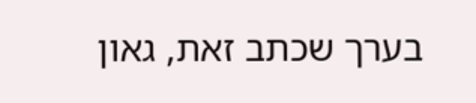בערך שכתב זאת, גאון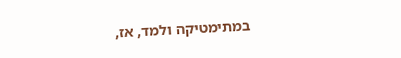במתימטיקה ולמד, אז,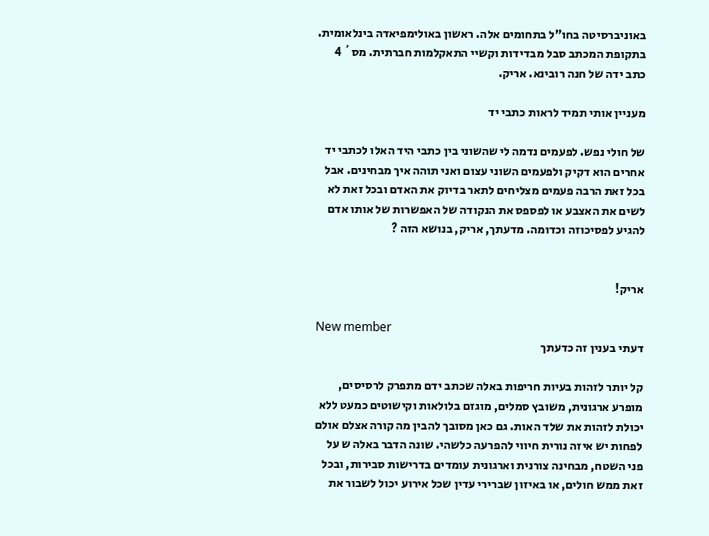באוניברסיטה בחו"ל בתחומים אלה. ראשון באולימפיאדה בינלאומית. בתקופת המכתב סבל מבדידות וקשיי התאקלמות חברתית. מס´ 4 כתב ידה של חנה רובינא. אריק.

מעניין אותי תמיד לראות כתבי יד

של חולי נפש. לפעמים נדמה לי שהשוני בין כתבי היד האלו לכתבי יד אחרים הוא דקיק ולפעמים השוני עצום ואני תוהה איך מבחינים. אבל בכל זאת הרבה פעמים מצליחים לתאר בדיוק את האדם ובכל זאת לא לשים את האצבע או לפספס את הנקודה של האפשרות של אותו אדם להגיע לפסיכוזה וכדומה. מדעתך, אריק, בנושא הזה ?


אריק!

New member
דעתי בענין זה כדעתך

קל יותר לזהות בעיות חריפות באלה שכתב ידם מתפרק לרסיסים, מופרע ארגונית, משובץ סמלים, מוגזם בלולאות וקישוטים כמעט ללא יכולת לזהות את שלד האות. גם כאן מסובך להבין מה קורה אצלם אולם לפחות יש איזה נורית חיווי להפרעה כלשהי. שונה הדבר באלה ש על פני השטח, מבחינה צורנית וארגונית עומדים בדרישות סבירות, ובכל זאת ממש חולים, או באיזון שברירי עדין שכל אירוע יכול לשבור את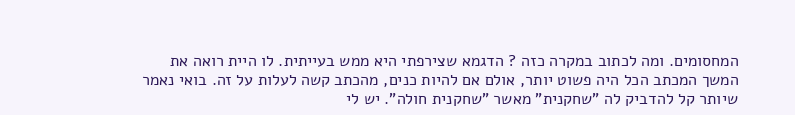המחסומים. ומה לכתוב במקרה כזה ? הדגמא שצירפתי היא ממש בעייתית. לו היית רואה את המשך המכתב הכל היה פשוט יותר, אולם אם להיות כנים, מהכתב קשה לעלות על זה. בואי נאמר שיותר קל להדביק לה "שחקנית" מאשר "שחקנית חולה". יש לי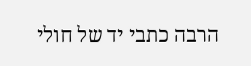הרבה כתבי יד של חולי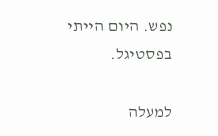נפש. היום הייתי בפסטיגל.

למעלה